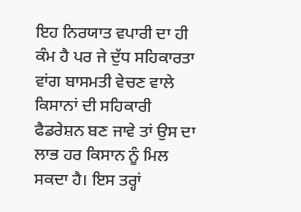ਇਹ ਨਿਰਯਾਤ ਵਪਾਰੀ ਦਾ ਹੀ ਕੰਮ ਹੈ ਪਰ ਜੇ ਦੁੱਧ ਸਹਿਕਾਰਤਾ ਵਾਂਗ ਬਾਸਮਤੀ ਵੇਚਣ ਵਾਲੇ ਕਿਸਾਨਾਂ ਦੀ ਸਹਿਕਾਰੀ ਫੈਡਰੇਸ਼ਨ ਬਣ ਜਾਵੇ ਤਾਂ ਉਸ ਦਾ ਲਾਭ ਹਰ ਕਿਸਾਨ ਨੂੰ ਮਿਲ ਸਕਦਾ ਹੈ। ਇਸ ਤਰ੍ਹਾਂ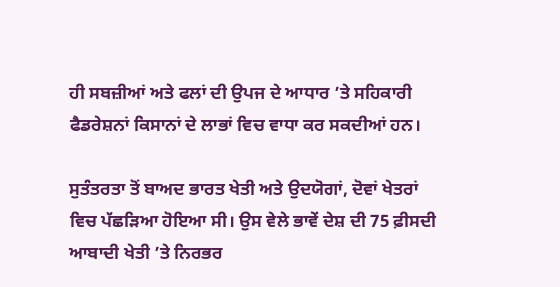ਹੀ ਸਬਜ਼ੀਆਂ ਅਤੇ ਫਲਾਂ ਦੀ ਉਪਜ ਦੇ ਆਧਾਰ ’ਤੇ ਸਹਿਕਾਰੀ ਫੈਡਰੇਸ਼ਨਾਂ ਕਿਸਾਨਾਂ ਦੇ ਲਾਭਾਂ ਵਿਚ ਵਾਧਾ ਕਰ ਸਕਦੀਆਂ ਹਨ।

ਸੁਤੰਤਰਤਾ ਤੋਂ ਬਾਅਦ ਭਾਰਤ ਖੇਤੀ ਅਤੇ ਉਦਯੋਗਾਂ, ਦੋਵਾਂ ਖੇਤਰਾਂ ਵਿਚ ਪੱਛੜਿਆ ਹੋਇਆ ਸੀ। ਉਸ ਵੇਲੇ ਭਾਵੇਂ ਦੇਸ਼ ਦੀ 75 ਫ਼ੀਸਦੀ ਆਬਾਦੀ ਖੇਤੀ ’ਤੇ ਨਿਰਭਰ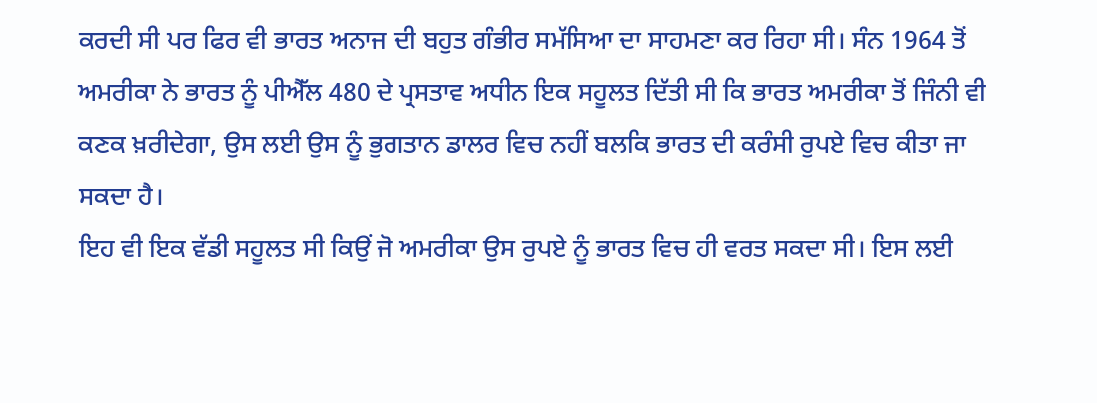ਕਰਦੀ ਸੀ ਪਰ ਫਿਰ ਵੀ ਭਾਰਤ ਅਨਾਜ ਦੀ ਬਹੁਤ ਗੰਭੀਰ ਸਮੱਸਿਆ ਦਾ ਸਾਹਮਣਾ ਕਰ ਰਿਹਾ ਸੀ। ਸੰਨ 1964 ਤੋਂ ਅਮਰੀਕਾ ਨੇ ਭਾਰਤ ਨੂੰ ਪੀਐੱਲ 480 ਦੇ ਪ੍ਰਸਤਾਵ ਅਧੀਨ ਇਕ ਸਹੂਲਤ ਦਿੱਤੀ ਸੀ ਕਿ ਭਾਰਤ ਅਮਰੀਕਾ ਤੋਂ ਜਿੰਨੀ ਵੀ ਕਣਕ ਖ਼ਰੀਦੇਗਾ, ਉਸ ਲਈ ਉਸ ਨੂੰ ਭੁਗਤਾਨ ਡਾਲਰ ਵਿਚ ਨਹੀਂ ਬਲਕਿ ਭਾਰਤ ਦੀ ਕਰੰਸੀ ਰੁਪਏ ਵਿਚ ਕੀਤਾ ਜਾ ਸਕਦਾ ਹੈ।
ਇਹ ਵੀ ਇਕ ਵੱਡੀ ਸਹੂਲਤ ਸੀ ਕਿਉਂ ਜੋ ਅਮਰੀਕਾ ਉਸ ਰੁਪਏ ਨੂੰ ਭਾਰਤ ਵਿਚ ਹੀ ਵਰਤ ਸਕਦਾ ਸੀ। ਇਸ ਲਈ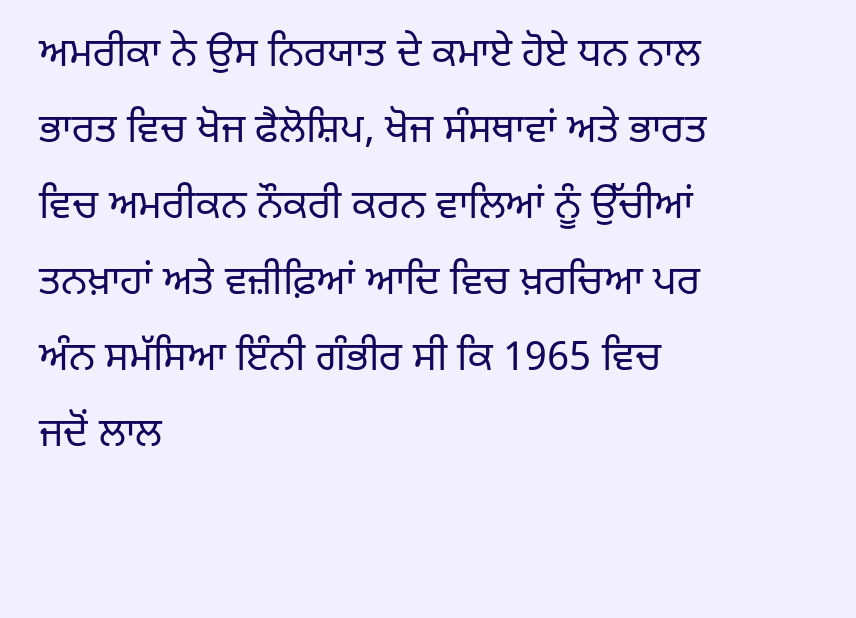ਅਮਰੀਕਾ ਨੇ ਉਸ ਨਿਰਯਾਤ ਦੇ ਕਮਾਏ ਹੋਏ ਧਨ ਨਾਲ ਭਾਰਤ ਵਿਚ ਖੋਜ ਫੈਲੋਸ਼ਿਪ, ਖੋਜ ਸੰਸਥਾਵਾਂ ਅਤੇ ਭਾਰਤ ਵਿਚ ਅਮਰੀਕਨ ਨੌਕਰੀ ਕਰਨ ਵਾਲਿਆਂ ਨੂੰ ਉੱਚੀਆਂ ਤਨਖ਼ਾਹਾਂ ਅਤੇ ਵਜ਼ੀਫ਼ਿਆਂ ਆਦਿ ਵਿਚ ਖ਼ਰਚਿਆ ਪਰ ਅੰਨ ਸਮੱਸਿਆ ਇੰਨੀ ਗੰਭੀਰ ਸੀ ਕਿ 1965 ਵਿਚ ਜਦੋਂ ਲਾਲ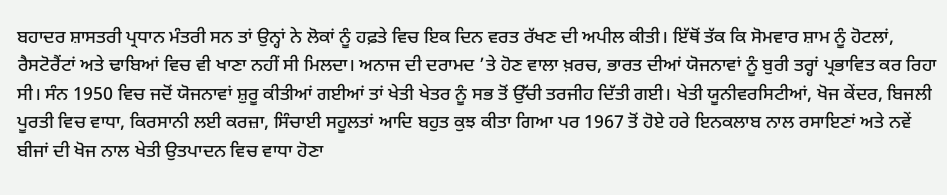ਬਹਾਦਰ ਸ਼ਾਸਤਰੀ ਪ੍ਰਧਾਨ ਮੰਤਰੀ ਸਨ ਤਾਂ ਉਨ੍ਹਾਂ ਨੇ ਲੋਕਾਂ ਨੂੰ ਹਫ਼ਤੇ ਵਿਚ ਇਕ ਦਿਨ ਵਰਤ ਰੱਖਣ ਦੀ ਅਪੀਲ ਕੀਤੀ। ਇੱਥੋਂ ਤੱਕ ਕਿ ਸੋਮਵਾਰ ਸ਼ਾਮ ਨੂੰ ਹੋਟਲਾਂ, ਰੈਸਟੋਰੈਂਟਾਂ ਅਤੇ ਢਾਬਿਆਂ ਵਿਚ ਵੀ ਖਾਣਾ ਨਹੀਂ ਸੀ ਮਿਲਦਾ। ਅਨਾਜ ਦੀ ਦਰਾਮਦ ’ਤੇ ਹੋਣ ਵਾਲਾ ਖ਼ਰਚ, ਭਾਰਤ ਦੀਆਂ ਯੋਜਨਾਵਾਂ ਨੂੰ ਬੁਰੀ ਤਰ੍ਹਾਂ ਪ੍ਰਭਾਵਿਤ ਕਰ ਰਿਹਾ ਸੀ। ਸੰਨ 1950 ਵਿਚ ਜਦੋਂ ਯੋਜਨਾਵਾਂ ਸ਼ੁਰੂ ਕੀਤੀਆਂ ਗਈਆਂ ਤਾਂ ਖੇਤੀ ਖੇਤਰ ਨੂੰ ਸਭ ਤੋਂ ਉੱਚੀ ਤਰਜੀਹ ਦਿੱਤੀ ਗਈ। ਖੇਤੀ ਯੂਨੀਵਰਸਿਟੀਆਂ, ਖੋਜ ਕੇਂਦਰ, ਬਿਜਲੀ ਪੂਰਤੀ ਵਿਚ ਵਾਧਾ, ਕਿਰਸਾਨੀ ਲਈ ਕਰਜ਼ਾ, ਸਿੰਚਾਈ ਸਹੂਲਤਾਂ ਆਦਿ ਬਹੁਤ ਕੁਝ ਕੀਤਾ ਗਿਆ ਪਰ 1967 ਤੋਂ ਹੋਏ ਹਰੇ ਇਨਕਲਾਬ ਨਾਲ ਰਸਾਇਣਾਂ ਅਤੇ ਨਵੇਂ ਬੀਜਾਂ ਦੀ ਖੋਜ ਨਾਲ ਖੇਤੀ ਉਤਪਾਦਨ ਵਿਚ ਵਾਧਾ ਹੋਣਾ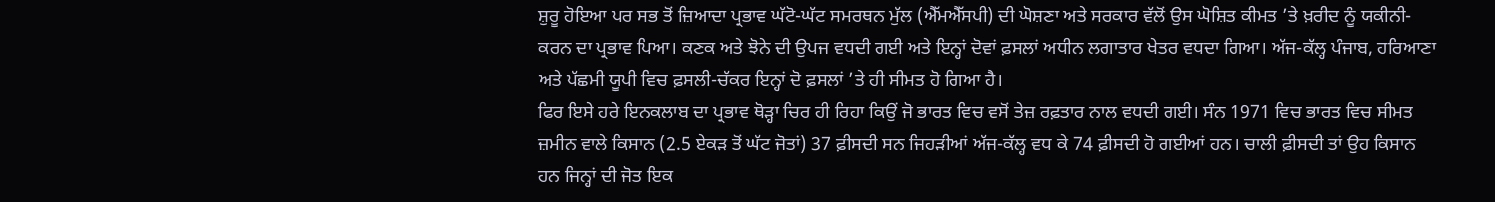ਸ਼ੁਰੂ ਹੋਇਆ ਪਰ ਸਭ ਤੋਂ ਜ਼ਿਆਦਾ ਪ੍ਰਭਾਵ ਘੱਟੋ-ਘੱਟ ਸਮਰਥਨ ਮੁੱਲ (ਐੱਮਐੱਸਪੀ) ਦੀ ਘੋਸ਼ਣਾ ਅਤੇ ਸਰਕਾਰ ਵੱਲੋਂ ਉਸ ਘੋਸ਼ਿਤ ਕੀਮਤ ’ਤੇ ਖ਼ਰੀਦ ਨੂੰ ਯਕੀਨੀ-ਕਰਨ ਦਾ ਪ੍ਰਭਾਵ ਪਿਆ। ਕਣਕ ਅਤੇ ਝੋਨੇ ਦੀ ਉਪਜ ਵਧਦੀ ਗਈ ਅਤੇ ਇਨ੍ਹਾਂ ਦੋਵਾਂ ਫ਼ਸਲਾਂ ਅਧੀਨ ਲਗਾਤਾਰ ਖੇਤਰ ਵਧਦਾ ਗਿਆ। ਅੱਜ-ਕੱਲ੍ਹ ਪੰਜਾਬ, ਹਰਿਆਣਾ ਅਤੇ ਪੱਛਮੀ ਯੂਪੀ ਵਿਚ ਫ਼ਸਲੀ-ਚੱਕਰ ਇਨ੍ਹਾਂ ਦੋ ਫ਼ਸਲਾਂ ’ਤੇ ਹੀ ਸੀਮਤ ਹੋ ਗਿਆ ਹੈ।
ਫਿਰ ਇਸੇ ਹਰੇ ਇਨਕਲਾਬ ਦਾ ਪ੍ਰਭਾਵ ਥੋੜ੍ਹਾ ਚਿਰ ਹੀ ਰਿਹਾ ਕਿਉਂ ਜੋ ਭਾਰਤ ਵਿਚ ਵਸੋਂ ਤੇਜ਼ ਰਫ਼ਤਾਰ ਨਾਲ ਵਧਦੀ ਗਈ। ਸੰਨ 1971 ਵਿਚ ਭਾਰਤ ਵਿਚ ਸੀਮਤ ਜ਼ਮੀਨ ਵਾਲੇ ਕਿਸਾਨ (2.5 ਏਕੜ ਤੋਂ ਘੱਟ ਜੋਤਾਂ) 37 ਫ਼ੀਸਦੀ ਸਨ ਜਿਹੜੀਆਂ ਅੱਜ-ਕੱਲ੍ਹ ਵਧ ਕੇ 74 ਫ਼ੀਸਦੀ ਹੋ ਗਈਆਂ ਹਨ। ਚਾਲੀ ਫ਼ੀਸਦੀ ਤਾਂ ਉਹ ਕਿਸਾਨ ਹਨ ਜਿਨ੍ਹਾਂ ਦੀ ਜੋਤ ਇਕ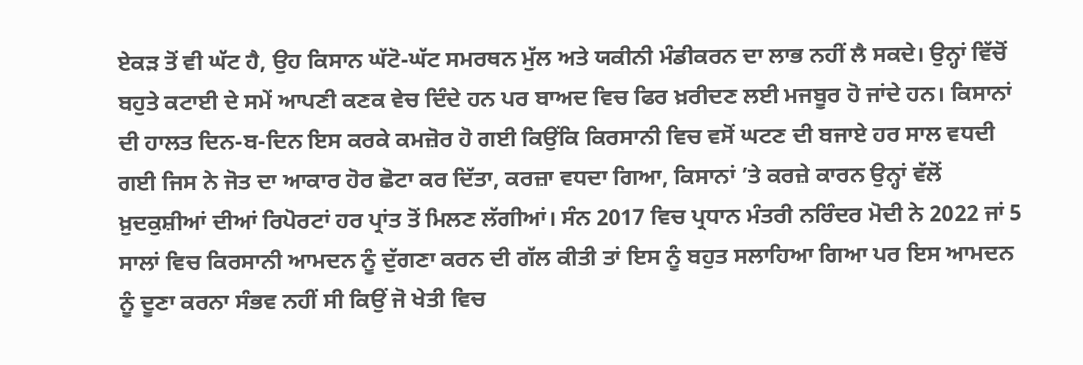ਏਕੜ ਤੋਂ ਵੀ ਘੱਟ ਹੈ, ਉਹ ਕਿਸਾਨ ਘੱਟੋ-ਘੱਟ ਸਮਰਥਨ ਮੁੱਲ ਅਤੇ ਯਕੀਨੀ ਮੰਡੀਕਰਨ ਦਾ ਲਾਭ ਨਹੀਂ ਲੈ ਸਕਦੇ। ਉਨ੍ਹਾਂ ਵਿੱਚੋਂ ਬਹੁਤੇ ਕਟਾਈ ਦੇ ਸਮੇਂ ਆਪਣੀ ਕਣਕ ਵੇਚ ਦਿੰਦੇ ਹਨ ਪਰ ਬਾਅਦ ਵਿਚ ਫਿਰ ਖ਼ਰੀਦਣ ਲਈ ਮਜਬੂਰ ਹੋ ਜਾਂਦੇ ਹਨ। ਕਿਸਾਨਾਂ ਦੀ ਹਾਲਤ ਦਿਨ-ਬ-ਦਿਨ ਇਸ ਕਰਕੇ ਕਮਜ਼ੋਰ ਹੋ ਗਈ ਕਿਉਂਕਿ ਕਿਰਸਾਨੀ ਵਿਚ ਵਸੋਂ ਘਟਣ ਦੀ ਬਜਾਏ ਹਰ ਸਾਲ ਵਧਦੀ ਗਈ ਜਿਸ ਨੇ ਜੋਤ ਦਾ ਆਕਾਰ ਹੋਰ ਛੋਟਾ ਕਰ ਦਿੱਤਾ, ਕਰਜ਼ਾ ਵਧਦਾ ਗਿਆ, ਕਿਸਾਨਾਂ ’ਤੇ ਕਰਜ਼ੇ ਕਾਰਨ ਉਨ੍ਹਾਂ ਵੱਲੋਂ ਖ਼ੁਦਕੁਸ਼ੀਆਂ ਦੀਆਂ ਰਿਪੋਰਟਾਂ ਹਰ ਪ੍ਰਾਂਤ ਤੋਂ ਮਿਲਣ ਲੱਗੀਆਂ। ਸੰਨ 2017 ਵਿਚ ਪ੍ਰਧਾਨ ਮੰਤਰੀ ਨਰਿੰਦਰ ਮੋਦੀ ਨੇ 2022 ਜਾਂ 5 ਸਾਲਾਂ ਵਿਚ ਕਿਰਸਾਨੀ ਆਮਦਨ ਨੂੰ ਦੁੱਗਣਾ ਕਰਨ ਦੀ ਗੱਲ ਕੀਤੀ ਤਾਂ ਇਸ ਨੂੰ ਬਹੁਤ ਸਲਾਹਿਆ ਗਿਆ ਪਰ ਇਸ ਆਮਦਨ ਨੂੰ ਦੂਣਾ ਕਰਨਾ ਸੰਭਵ ਨਹੀਂ ਸੀ ਕਿਉਂ ਜੋ ਖੇਤੀ ਵਿਚ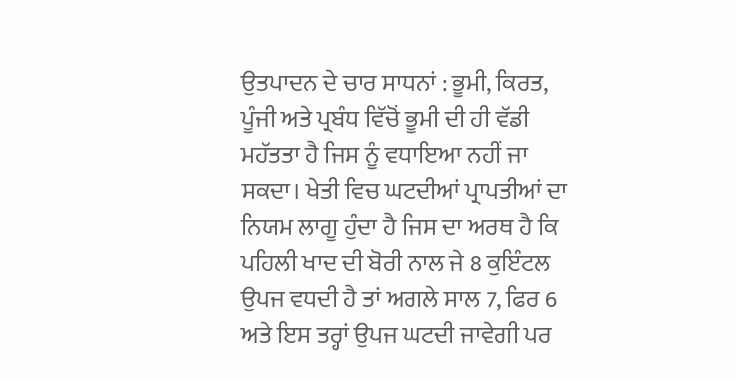ਉਤਪਾਦਨ ਦੇ ਚਾਰ ਸਾਧਨਾਂ : ਭੂਮੀ, ਕਿਰਤ, ਪੂੰਜੀ ਅਤੇ ਪ੍ਰਬੰਧ ਵਿੱਚੋਂ ਭੂਮੀ ਦੀ ਹੀ ਵੱਡੀ ਮਹੱਤਤਾ ਹੈ ਜਿਸ ਨੂੰ ਵਧਾਇਆ ਨਹੀਂ ਜਾ ਸਕਦਾ। ਖੇਤੀ ਵਿਚ ਘਟਦੀਆਂ ਪ੍ਰਾਪਤੀਆਂ ਦਾ ਨਿਯਮ ਲਾਗੂ ਹੁੰਦਾ ਹੈ ਜਿਸ ਦਾ ਅਰਥ ਹੈ ਕਿ ਪਹਿਲੀ ਖਾਦ ਦੀ ਬੋਰੀ ਨਾਲ ਜੇ 8 ਕੁਇੰਟਲ ਉਪਜ ਵਧਦੀ ਹੈ ਤਾਂ ਅਗਲੇ ਸਾਲ 7, ਫਿਰ 6 ਅਤੇ ਇਸ ਤਰ੍ਹਾਂ ਉਪਜ ਘਟਦੀ ਜਾਵੇਗੀ ਪਰ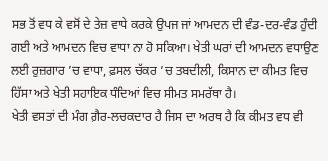ਸਭ ਤੋਂ ਵਧ ਕੇ ਵਸੋਂ ਦੇ ਤੇਜ਼ ਵਾਧੇ ਕਰਕੇ ਉਪਜ ਜਾਂ ਆਮਦਨ ਦੀ ਵੰਡ-ਦਰ-ਵੰਡ ਹੁੰਦੀ ਗਈ ਅਤੇ ਆਮਦਨ ਵਿਚ ਵਾਧਾ ਨਾ ਹੋ ਸਕਿਆ। ਖੇਤੀ ਘਰਾਂ ਦੀ ਆਮਦਨ ਵਧਾਉਣ ਲਈ ਰੁਜ਼ਗਾਰ ’ਚ ਵਾਧਾ, ਫ਼ਸਲ ਚੱਕਰ ’ਚ ਤਬਦੀਲੀ, ਕਿਸਾਨ ਦਾ ਕੀਮਤ ਵਿਚ ਹਿੱਸਾ ਅਤੇ ਖੇਤੀ ਸਹਾਇਕ ਧੰਦਿਆਂ ਵਿਚ ਸੀਮਤ ਸਮਰੱਥਾ ਹੈ।
ਖੇਤੀ ਵਸਤਾਂ ਦੀ ਮੰਗ ਗ਼ੈਰ-ਲਚਕਦਾਰ ਹੈ ਜਿਸ ਦਾ ਅਰਥ ਹੈ ਕਿ ਕੀਮਤ ਵਧ ਵੀ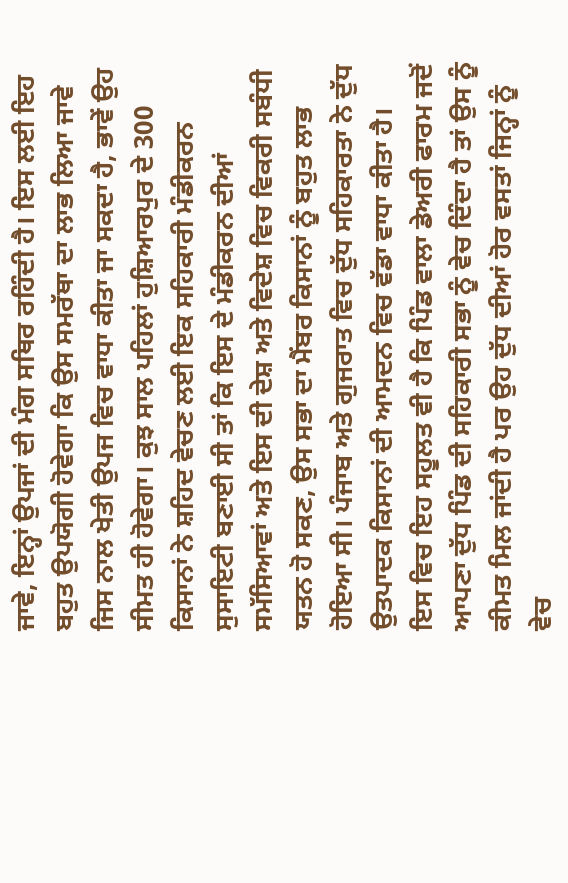ਜਾਵੇ, ਇਨ੍ਹਾਂ ਉਪਜਾਂ ਦੀ ਮੰਗ ਸਥਿਰ ਰਹਿੰਦੀ ਹੈ। ਇਸ ਲਈ ਇਹ ਬਹੁਤ ਉਪਯੋਗੀ ਹੋਵੇਗਾ ਕਿ ਉਸ ਸਮਰੱਥਾ ਦਾ ਲਾਭ ਲਿਆ ਜਾਵੇ ਜਿਸ ਨਾਲ ਖੇਤੀ ਉਪਜ ਵਿਚ ਵਾਧਾ ਕੀਤਾ ਜਾ ਸਕਦਾ ਹੈ, ਭਾਵੇਂ ਉਹ ਸੀਮਤ ਹੀ ਹੋਵੇਗਾ। ਕੁਝ ਸਾਲ ਪਹਿਲਾਂ ਹੁਸ਼ਿਆਰਪੁਰ ਦੇ 300 ਕਿਸਾਨਾਂ ਨੇ ਸ਼ਹਿਦ ਵੇਚਣ ਲਈ ਇਕ ਸਹਿਕਾਰੀ ਮੰਡੀਕਰਨ ਸੁਸਾਇਟੀ ਬਣਾਈ ਸੀ ਤਾਂ ਕਿ ਇਸ ਦੇ ਮੰਡੀਕਰਨ ਦੀਆਂ ਸਮੱਸਿਆਵਾਂ ਅਤੇ ਇਸ ਦੀ ਦੇਸ਼ ਅਤੇ ਵਿਦੇਸ਼ ਵਿਚ ਵਿਕਰੀ ਸਬੰਧੀ ਯਤਨ ਹੋ ਸਕਣ, ਉਸ ਸਭਾ ਦਾ ਮੈਂਬਰ ਕਿਸਾਨਾਂ ਨੂੰ ਬਹੁਤ ਲਾਭ ਹੋਇਆ ਸੀ। ਪੰਜਾਬ ਅਤੇ ਗੁਜਰਾਤ ਵਿਚ ਦੁੱਧ ਸਹਿਕਾਰਤਾ ਨੇ ਦੁੱਧ ਉਤਪਾਦਕ ਕਿਸਾਨਾਂ ਦੀ ਆਮਦਨ ਵਿਚ ਵੱਡਾ ਵਾਧਾ ਕੀਤਾ ਹੈ।
ਇਸ ਵਿਚ ਇਹ ਸਹੂਲਤ ਵੀ ਹੈ ਕਿ ਪਿੰਡ ਵਾਲਾ ਡੇਅਰੀ ਫਾਰਮ ਜਦੋਂ ਆਪਣਾ ਦੁੱਧ ਪਿੰਡ ਦੀ ਸਹਿਕਾਰੀ ਸਭਾ ਨੂੰ ਵੇਚ ਦਿੰਦਾ ਹੈ ਤਾਂ ਉਸ ਨੂੰ ਕੀਮਤ ਮਿਲ ਜਾਂਦੀ ਹੈ ਪਰ ਉਹ ਦੁੱਧ ਦੀਆਂ ਹੋਰ ਵਸਤਾਂ ਜਿਨ੍ਹਾਂ ਨੂੰ ਵੇਚ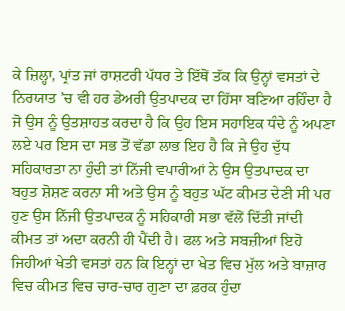ਕੇ ਜ਼ਿਲ੍ਹਾ, ਪ੍ਰਾਂਤ ਜਾਂ ਰਾਸ਼ਟਰੀ ਪੱਧਰ ਤੇ ਇੱਥੋਂ ਤੱਕ ਕਿ ਉਨ੍ਹਾਂ ਵਸਤਾਂ ਦੇ ਨਿਰਯਾਤ ’ਚ ਵੀ ਹਰ ਡੇਅਰੀ ਉਤਪਾਦਕ ਦਾ ਹਿੱਸਾ ਬਣਿਆ ਰਹਿੰਦਾ ਹੈ ਜੋ ਉਸ ਨੂੰ ਉਤਸ਼ਾਹਤ ਕਰਦਾ ਹੈ ਕਿ ਉਹ ਇਸ ਸਹਾਇਕ ਧੰਦੇ ਨੂੰ ਅਪਣਾ ਲਏ ਪਰ ਇਸ ਦਾ ਸਭ ਤੋਂ ਵੱਡਾ ਲਾਭ ਇਹ ਹੈ ਕਿ ਜੇ ਉਹ ਦੁੱਧ ਸਹਿਕਾਰਤਾ ਨਾ ਹੁੰਦੀ ਤਾਂ ਨਿੱਜੀ ਵਪਾਰੀਆਂ ਨੇ ਉਸ ਉਤਪਾਦਕ ਦਾ ਬਹੁਤ ਸ਼ੋਸ਼ਣ ਕਰਨਾ ਸੀ ਅਤੇ ਉਸ ਨੂੰ ਬਹੁਤ ਘੱਟ ਕੀਮਤ ਦੇਣੀ ਸੀ ਪਰ ਹੁਣ ਉਸ ਨਿੱਜੀ ਉਤਪਾਦਕ ਨੂੰ ਸਹਿਕਾਰੀ ਸਭਾ ਵੱਲੋਂ ਦਿੱਤੀ ਜਾਂਦੀ ਕੀਮਤ ਤਾਂ ਅਦਾ ਕਰਨੀ ਹੀ ਪੈਂਦੀ ਹੈ। ਫਲ ਅਤੇ ਸਬਜ਼ੀਆਂ ਇਹੋ ਜਿਹੀਆਂ ਖੇਤੀ ਵਸਤਾਂ ਹਨ ਕਿ ਇਨ੍ਹਾਂ ਦਾ ਖੇਤ ਵਿਚ ਮੁੱਲ ਅਤੇ ਬਾਜ਼ਾਰ ਵਿਚ ਕੀਮਤ ਵਿਚ ਚਾਰ-ਚਾਰ ਗੁਣਾ ਦਾ ਫ਼ਰਕ ਹੁੰਦਾ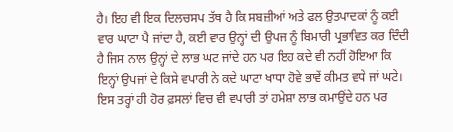ਹੈ। ਇਹ ਵੀ ਇਕ ਦਿਲਚਸਪ ਤੱਥ ਹੈ ਕਿ ਸਬਜ਼ੀਆਂ ਅਤੇ ਫਲ ਉਤਪਾਦਕਾਂ ਨੂੰ ਕਈ ਵਾਰ ਘਾਟਾ ਪੈ ਜਾਂਦਾ ਹੈ, ਕਈ ਵਾਰ ਉਨ੍ਹਾਂ ਦੀ ਉਪਜ ਨੂੰ ਬਿਮਾਰੀ ਪ੍ਰਭਾਵਿਤ ਕਰ ਦਿੰਦੀ ਹੈ ਜਿਸ ਨਾਲ ਉਨ੍ਹਾਂ ਦੇ ਲਾਭ ਘਟ ਜਾਂਦੇ ਹਨ ਪਰ ਇਹ ਕਦੇ ਵੀ ਨਹੀਂ ਹੋਇਆ ਕਿ ਇਨ੍ਹਾਂ ਉਪਜਾਂ ਦੇ ਕਿਸੇ ਵਪਾਰੀ ਨੇ ਕਦੇ ਘਾਟਾ ਖਾਧਾ ਹੋਵੇ ਭਾਵੇਂ ਕੀਮਤ ਵਧੇ ਜਾਂ ਘਟੇ। ਇਸ ਤਰ੍ਹਾਂ ਹੀ ਹੋਰ ਫ਼ਸਲਾਂ ਵਿਚ ਵੀ ਵਪਾਰੀ ਤਾਂ ਹਮੇਸ਼ਾ ਲਾਭ ਕਮਾਉਂਦੇ ਹਨ ਪਰ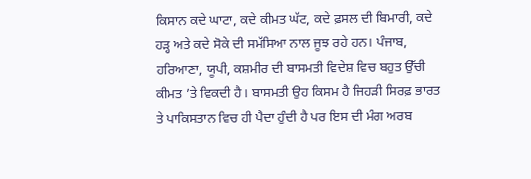ਕਿਸਾਨ ਕਦੇ ਘਾਟਾ, ਕਦੇ ਕੀਮਤ ਘੱਟ, ਕਦੇ ਫ਼ਸਲ ਦੀ ਬਿਮਾਰੀ, ਕਦੇ ਹੜ੍ਹ ਅਤੇ ਕਦੇ ਸੋਕੇ ਦੀ ਸਮੱਸਿਆ ਨਾਲ ਜੂਝ ਰਹੇ ਹਨ। ਪੰਜਾਬ, ਹਰਿਆਣਾ, ਯੂਪੀ, ਕਸ਼ਮੀਰ ਦੀ ਬਾਸਮਤੀ ਵਿਦੇਸ਼ ਵਿਚ ਬਹੁਤ ਉੱਚੀ ਕੀਮਤ ’ਤੇ ਵਿਕਦੀ ਹੈ। ਬਾਸਮਤੀ ਉਹ ਕਿਸਮ ਹੈ ਜਿਹੜੀ ਸਿਰਫ਼ ਭਾਰਤ ਤੇ ਪਾਕਿਸਤਾਨ ਵਿਚ ਹੀ ਪੈਦਾ ਹੁੰਦੀ ਹੈ ਪਰ ਇਸ ਦੀ ਮੰਗ ਅਰਬ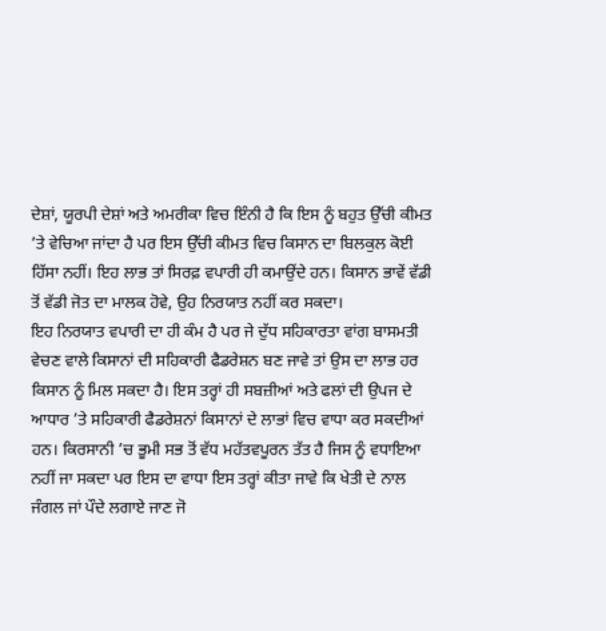ਦੇਸ਼ਾਂ, ਯੂਰਪੀ ਦੇਸ਼ਾਂ ਅਤੇ ਅਮਰੀਕਾ ਵਿਚ ਇੰਨੀ ਹੈ ਕਿ ਇਸ ਨੂੰ ਬਹੁਤ ਉੱਚੀ ਕੀਮਤ ’ਤੇ ਵੇਚਿਆ ਜਾਂਦਾ ਹੈ ਪਰ ਇਸ ਉੱਚੀ ਕੀਮਤ ਵਿਚ ਕਿਸਾਨ ਦਾ ਬਿਲਕੁਲ ਕੋਈ ਹਿੱਸਾ ਨਹੀਂ। ਇਹ ਲਾਭ ਤਾਂ ਸਿਰਫ਼ ਵਪਾਰੀ ਹੀ ਕਮਾਉਂਦੇ ਹਨ। ਕਿਸਾਨ ਭਾਵੇਂ ਵੱਡੀ ਤੋਂ ਵੱਡੀ ਜੋਤ ਦਾ ਮਾਲਕ ਹੋਵੇ, ਉਹ ਨਿਰਯਾਤ ਨਹੀਂ ਕਰ ਸਕਦਾ।
ਇਹ ਨਿਰਯਾਤ ਵਪਾਰੀ ਦਾ ਹੀ ਕੰਮ ਹੈ ਪਰ ਜੇ ਦੁੱਧ ਸਹਿਕਾਰਤਾ ਵਾਂਗ ਬਾਸਮਤੀ ਵੇਚਣ ਵਾਲੇ ਕਿਸਾਨਾਂ ਦੀ ਸਹਿਕਾਰੀ ਫੈਡਰੇਸ਼ਨ ਬਣ ਜਾਵੇ ਤਾਂ ਉਸ ਦਾ ਲਾਭ ਹਰ ਕਿਸਾਨ ਨੂੰ ਮਿਲ ਸਕਦਾ ਹੈ। ਇਸ ਤਰ੍ਹਾਂ ਹੀ ਸਬਜ਼ੀਆਂ ਅਤੇ ਫਲਾਂ ਦੀ ਉਪਜ ਦੇ ਆਧਾਰ ’ਤੇ ਸਹਿਕਾਰੀ ਫੈਡਰੇਸ਼ਨਾਂ ਕਿਸਾਨਾਂ ਦੇ ਲਾਭਾਂ ਵਿਚ ਵਾਧਾ ਕਰ ਸਕਦੀਆਂ ਹਨ। ਕਿਰਸਾਨੀ ’ਚ ਭੂਮੀ ਸਭ ਤੋਂ ਵੱਧ ਮਹੱਤਵਪੂਰਨ ਤੱਤ ਹੈ ਜਿਸ ਨੂੰ ਵਧਾਇਆ ਨਹੀਂ ਜਾ ਸਕਦਾ ਪਰ ਇਸ ਦਾ ਵਾਧਾ ਇਸ ਤਰ੍ਹਾਂ ਕੀਤਾ ਜਾਵੇ ਕਿ ਖੇਤੀ ਦੇ ਨਾਲ ਜੰਗਲ ਜਾਂ ਪੌਦੇ ਲਗਾਏ ਜਾਣ ਜੋ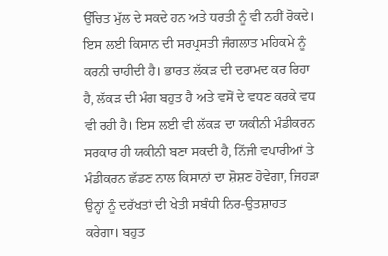ਉੱਚਿਤ ਮੁੱਲ ਦੇ ਸਕਦੇ ਹਨ ਅਤੇ ਧਰਤੀ ਨੂੰ ਵੀ ਨਹੀਂ ਰੋਕਦੇ। ਇਸ ਲਈ ਕਿਸਾਨ ਦੀ ਸਰਪ੍ਰਸਤੀ ਜੰਗਲਾਤ ਮਹਿਕਮੇ ਨੂੰ ਕਰਨੀ ਚਾਹੀਦੀ ਹੈ। ਭਾਰਤ ਲੱਕੜ ਦੀ ਦਰਾਮਦ ਕਰ ਰਿਹਾ ਹੈ, ਲੱਕੜ ਦੀ ਮੰਗ ਬਹੁਤ ਹੈ ਅਤੇ ਵਸੋਂ ਦੇ ਵਧਣ ਕਰਕੇ ਵਧ ਵੀ ਰਹੀ ਹੈ। ਇਸ ਲਈ ਵੀ ਲੱਕੜ ਦਾ ਯਕੀਨੀ ਮੰਡੀਕਰਨ ਸਰਕਾਰ ਹੀ ਯਕੀਨੀ ਬਣਾ ਸਕਦੀ ਹੈ, ਨਿੱਜੀ ਵਪਾਰੀਆਂ ਤੇ ਮੰਡੀਕਰਨ ਛੱਡਣ ਨਾਲ ਕਿਸਾਨਾਂ ਦਾ ਸ਼ੋਸ਼ਣ ਹੋਵੇਗਾ, ਜਿਹੜਾ ਉਨ੍ਹਾਂ ਨੂੰ ਦਰੱਖਤਾਂ ਦੀ ਖੇਤੀ ਸਬੰਧੀ ਨਿਰ-ਉਤਸ਼ਾਹਤ ਕਰੇਗਾ। ਬਹੁਤ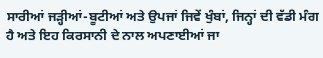ਸਾਰੀਆਂ ਜੜ੍ਹੀਆਂ-ਬੂਟੀਆਂ ਅਤੇ ਉਪਜਾਂ ਜਿਵੇਂ ਖੁੰਬਾਂ, ਜਿਨ੍ਹਾਂ ਦੀ ਵੱਡੀ ਮੰਗ ਹੈ ਅਤੇ ਇਹ ਕਿਰਸਾਨੀ ਦੇ ਨਾਲ ਅਪਣਾਈਆਂ ਜਾ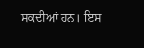ਸਕਦੀਆਂ ਹਨ। ਇਸ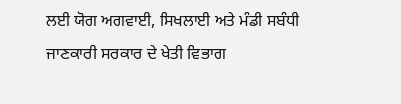ਲਈ ਯੋਗ ਅਗਵਾਈ, ਸਿਖਲਾਈ ਅਤੇ ਮੰਡੀ ਸਬੰਧੀ ਜਾਣਕਾਰੀ ਸਰਕਾਰ ਦੇ ਖੇਤੀ ਵਿਭਾਗ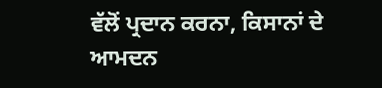ਵੱਲੋਂ ਪ੍ਰਦਾਨ ਕਰਨਾ, ਕਿਸਾਨਾਂ ਦੇ ਆਮਦਨ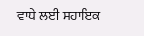ਵਾਧੇ ਲਈ ਸਹਾਇਕ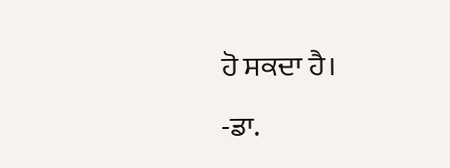ਹੋ ਸਕਦਾ ਹੈ।
-ਡਾ.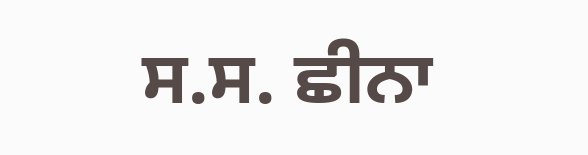ਸ.ਸ. ਛੀਨਾ